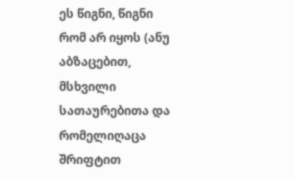ეს წიგნი, წიგნი რომ არ იყოს (ანუ აბზაცებით, მსხვილი სათაურებითა და რომელიღაცა შრიფტით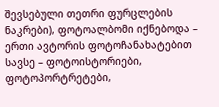შევსებული თეთრი ფურცლების ნაკრები), ფოტოალბომი იქნებოდა – ერთი ავტორის ფოტოჩანახატებით სავსე – ფოტოისტორიები, ფოტოპორტრეტები,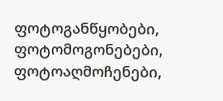ფოტოგანწყობები, ფოტომოგონებები, ფოტოაღმოჩენები,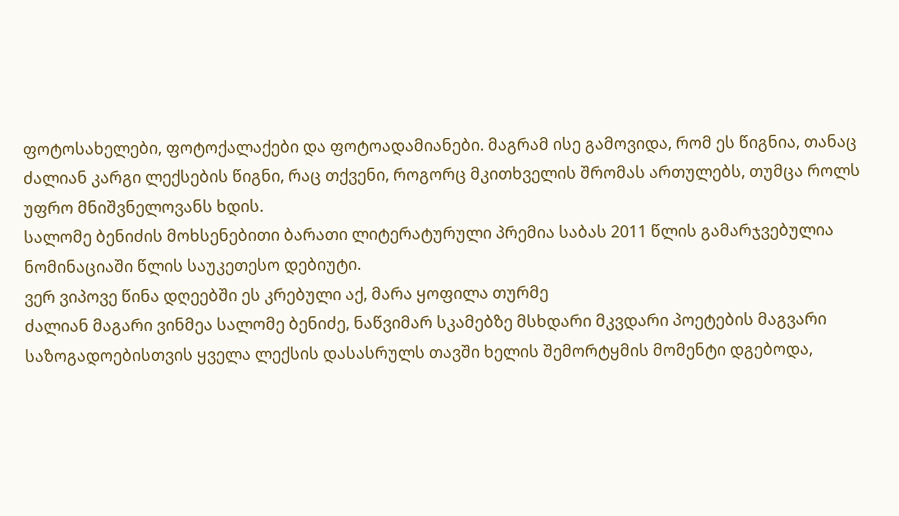ფოტოსახელები, ფოტოქალაქები და ფოტოადამიანები. მაგრამ ისე გამოვიდა, რომ ეს წიგნია, თანაც ძალიან კარგი ლექსების წიგნი, რაც თქვენი, როგორც მკითხველის შრომას ართულებს, თუმცა როლს უფრო მნიშვნელოვანს ხდის.
სალომე ბენიძის მოხსენებითი ბარათი ლიტერატურული პრემია საბას 2011 წლის გამარჯვებულია ნომინაციაში წლის საუკეთესო დებიუტი.
ვერ ვიპოვე წინა დღეებში ეს კრებული აქ, მარა ყოფილა თურმე
ძალიან მაგარი ვინმეა სალომე ბენიძე, ნაწვიმარ სკამებზე მსხდარი მკვდარი პოეტების მაგვარი საზოგადოებისთვის ყველა ლექსის დასასრულს თავში ხელის შემორტყმის მომენტი დგებოდა,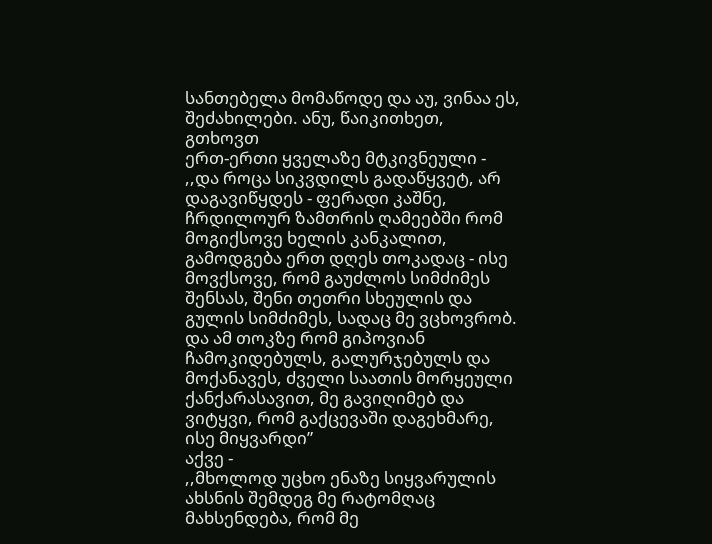სანთებელა მომაწოდე და აუ, ვინაა ეს, შეძახილები. ანუ, წაიკითხეთ, გთხოვთ
ერთ-ერთი ყველაზე მტკივნეული -
,,და როცა სიკვდილს გადაწყვეტ, არ დაგავიწყდეს - ფერადი კაშნე, ჩრდილოურ ზამთრის ღამეებში რომ მოგიქსოვე ხელის კანკალით, გამოდგება ერთ დღეს თოკადაც - ისე მოვქსოვე, რომ გაუძლოს სიმძიმეს შენსას, შენი თეთრი სხეულის და გულის სიმძიმეს, სადაც მე ვცხოვრობ. და ამ თოკზე რომ გიპოვიან ჩამოკიდებულს, გალურჯებულს და მოქანავეს, ძველი საათის მორყეული ქანქარასავით, მე გავიღიმებ და ვიტყვი, რომ გაქცევაში დაგეხმარე, ისე მიყვარდი”
აქვე -
,,მხოლოდ უცხო ენაზე სიყვარულის ახსნის შემდეგ მე რატომღაც მახსენდება, რომ მე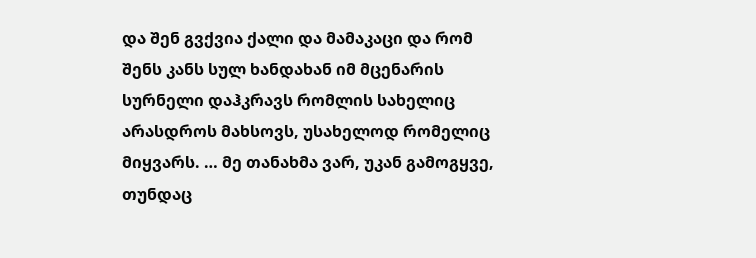და შენ გვქვია ქალი და მამაკაცი და რომ შენს კანს სულ ხანდახან იმ მცენარის სურნელი დაჰკრავს რომლის სახელიც არასდროს მახსოვს, უსახელოდ რომელიც მიყვარს. … მე თანახმა ვარ, უკან გამოგყვე, თუნდაც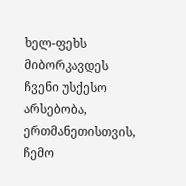ხელ-ფეხს მიბორკავდეს ჩვენი უსქესო არსებობა, ერთმანეთისთვის, ჩემო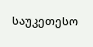საუკეთესო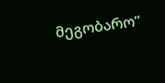მეგობარო”